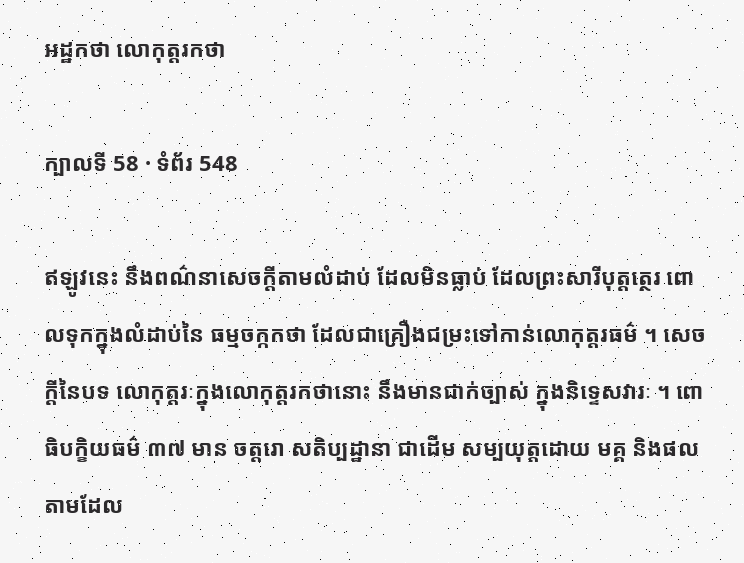អដ្ឋកថា លោកុត្តរកថា

ក្បាលទី 58 · ទំព័រ 548

ឥឡូវនេះ នឹងពណ៌នាសេចក្តីតាមលំដាប់ ដែលមិនធ្លាប់ ដែលព្រះសារីបុត្តត្ថេរ ពោលទុកក្នុងលំដាប់នៃ ធម្មចក្កកថា ដែលជាគ្រឿងជម្រះទៅកាន់លោកុត្តរធម៌ ។ សេចក្តីនៃបទ លោកុត្តរៈក្នុងលោកុត្តរកថានោះ នឹងមានជាក់ច្បាស់ ក្នុងនិទ្ទេសវារៈ ។ ពោធិបក្ខិយធម៌ ៣៧ មាន ចត្តរោ សតិប្បដ្ឋានា ជាដើម សម្បយុត្តដោយ មគ្គ និងផលតាមដែល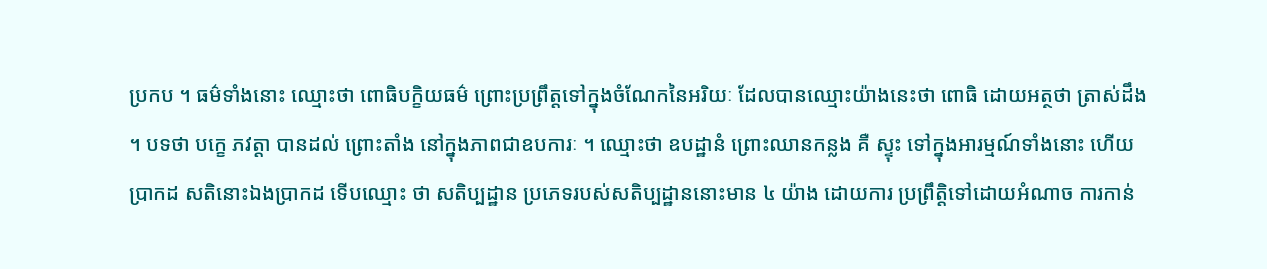ប្រកប ។ ធម៌ទាំងនោះ ឈ្មោះថា ពោធិបក្ខិយធម៌ ព្រោះប្រព្រឹត្តទៅក្នុងចំណែកនៃអរិយៈ ដែលបានឈ្មោះយ៉ាងនេះថា ពោធិ ដោយអត្ថថា ត្រាស់ដឹង ។ បទថា បក្ខេ ភវត្តា បានដល់ ព្រោះតាំង នៅក្នុងភាពជាឧបការៈ ។ ឈ្មោះថា ឧបដ្ឋានំ ព្រោះឈានកន្លង គឺ ស្ទុះ ទៅក្នុងអារម្មណ៍ទាំងនោះ ហើយប្រាកដ សតិនោះឯងប្រាកដ ទើបឈ្មោះ ថា សតិប្បដ្ឋាន ប្រភេទរបស់សតិប្បដ្ឋាននោះមាន ៤ យ៉ាង ដោយការ ប្រព្រឹត្តិទៅដោយអំណាច ការកាន់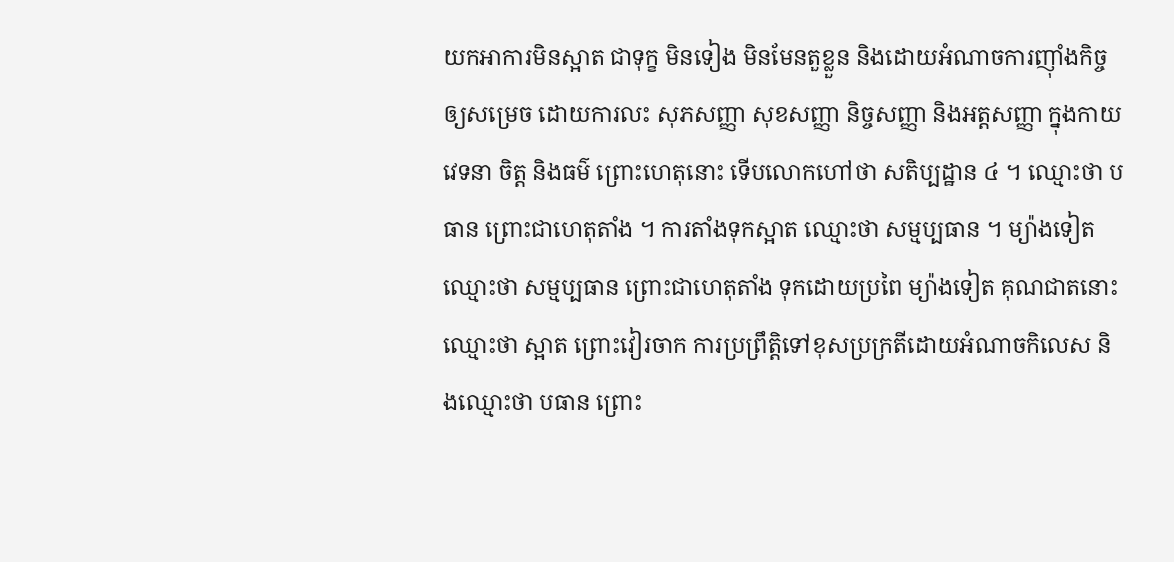យកអាការមិនស្អាត ជាទុក្ខ មិនទៀង មិនមែនតួខ្លួន និងដោយអំណាចការញ៉ាំងកិច្ច ឲ្យសម្រេច ដោយការលះ សុភសញ្ញា សុខសញ្ញា និច្ចសញ្ញា និងអត្តសញ្ញា ក្នុងកាយ វេទនា ចិត្ត និងធម៌ ព្រោះហេតុនោះ ទើបលោកហៅថា សតិប្បដ្ឋាន ៤ ។ ឈ្មោះថា បធាន ព្រោះជាហេតុតាំង ។ ការតាំងទុកស្អាត ឈ្មោះថា សម្មប្បធាន ។ ម្យ៉ាងទៀត ឈ្មោះថា សម្មប្បធាន ព្រោះជាហេតុតាំង ទុកដោយប្រពៃ ម្យ៉ាងទៀត គុណជាតនោះ ឈ្មោះថា ស្អាត ព្រោះវៀរចាក ការប្រព្រឹត្តិទៅខុសប្រក្រតីដោយអំណាចកិលេស និងឈ្មោះថា បធាន ព្រោះ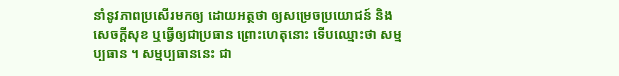នាំនូវភាពប្រសើរមកឲ្យ ដោយអត្ថថា ឲ្យសម្រេចប្រយោជន៍ និង សេចក្តីសុខ ឬធ្វើឲ្យជាប្រធាន ព្រោះហេតុនោះ ទើបឈ្មោះថា សម្មប្បធាន ។ សម្មប្បធាននេះ ជា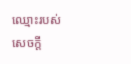ឈ្មោះរបស់សេចក្តី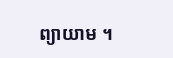ព្យាយាម ។